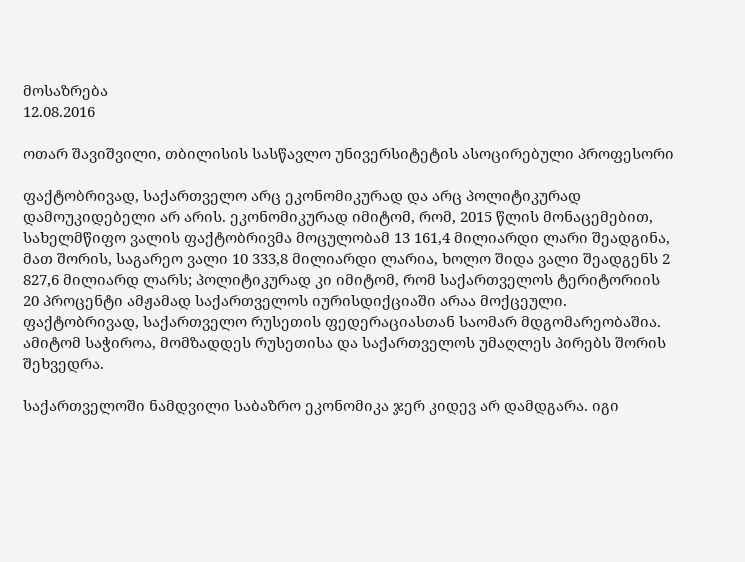მოსაზრება
12.08.2016

ოთარ შავიშვილი, თბილისის სასწავლო უნივერსიტეტის ასოცირებული პროფესორი

ფაქტობრივად, საქართველო არც ეკონომიკურად და არც პოლიტიკურად დამოუკიდებელი არ არის. ეკონომიკურად იმიტომ, რომ, 2015 წლის მონაცემებით, სახელმწიფო ვალის ფაქტობრივმა მოცულობამ 13 161,4 მილიარდი ლარი შეადგინა, მათ შორის, საგარეო ვალი 10 333,8 მილიარდი ლარია, ხოლო შიდა ვალი შეადგენს 2 827,6 მილიარდ ლარს; პოლიტიკურად კი იმიტომ, რომ საქართველოს ტერიტორიის 20 პროცენტი ამჟამად საქართველოს იურისდიქციაში არაა მოქცეული. ფაქტობრივად, საქართველო რუსეთის ფედერაციასთან საომარ მდგომარეობაშია. ამიტომ საჭიროა, მომზადდეს რუსეთისა და საქართველოს უმაღლეს პირებს შორის შეხვედრა.

საქართველოში ნამდვილი საბაზრო ეკონომიკა ჯერ კიდევ არ დამდგარა. იგი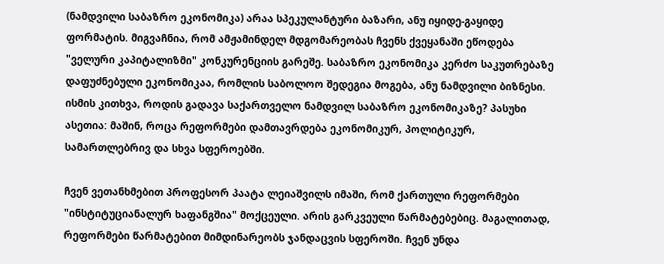(ნამდვილი საბაზრო ეკონომიკა) არაა სპეკულანტური ბაზარი, ანუ იყიდე-გაყიდე ფორმატის. მიგვაჩნია, რომ ამჟამინდელ მდგომარეობას ჩვენს ქვეყანაში ეწოდება "ველური კაპიტალიზმი" კონკურენციის გარეშე. საბაზრო ეკონომიკა კერძო საკუთრებაზე დაფუძნებული ეკონომიკაა, რომლის საბოლოო შედეგია მოგება, ანუ ნამდვილი ბიზნესი. ისმის კითხვა, როდის გადავა საქართველო ნამდვილ საბაზრო ეკონომიკაზე? პასუხი ასეთია: მაშინ, როცა რეფორმები დამთავრდება ეკონომიკურ, პოლიტიკურ, სამართლებრივ და სხვა სფეროებში.

ჩვენ ვეთანხმებით პროფესორ პაატა ლეიაშვილს იმაში, რომ ქართული რეფორმები "ინსტიტუციანალურ ხაფანგშია" მოქცეული. არის გარკვეული წარმატებებიც. მაგალითად, რეფორმები წარმატებით მიმდინარეობს ჯანდაცვის სფეროში. ჩვენ უნდა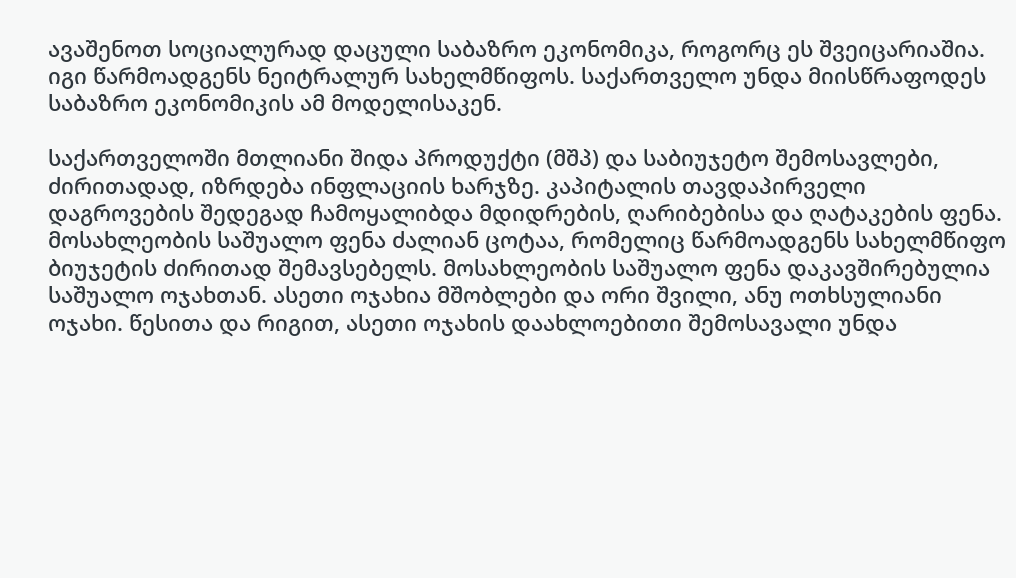ავაშენოთ სოციალურად დაცული საბაზრო ეკონომიკა, როგორც ეს შვეიცარიაშია. იგი წარმოადგენს ნეიტრალურ სახელმწიფოს. საქართველო უნდა მიისწრაფოდეს საბაზრო ეკონომიკის ამ მოდელისაკენ.

საქართველოში მთლიანი შიდა პროდუქტი (მშპ) და საბიუჯეტო შემოსავლები, ძირითადად, იზრდება ინფლაციის ხარჯზე. კაპიტალის თავდაპირველი დაგროვების შედეგად ჩამოყალიბდა მდიდრების, ღარიბებისა და ღატაკების ფენა. მოსახლეობის საშუალო ფენა ძალიან ცოტაა, რომელიც წარმოადგენს სახელმწიფო ბიუჯეტის ძირითად შემავსებელს. მოსახლეობის საშუალო ფენა დაკავშირებულია საშუალო ოჯახთან. ასეთი ოჯახია მშობლები და ორი შვილი, ანუ ოთხსულიანი ოჯახი. წესითა და რიგით, ასეთი ოჯახის დაახლოებითი შემოსავალი უნდა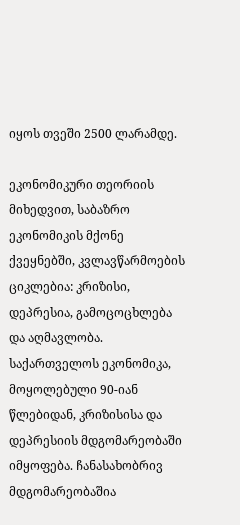იყოს თვეში 2500 ლარამდე.

ეკონომიკური თეორიის მიხედვით, საბაზრო ეკონომიკის მქონე ქვეყნებში, კვლავწარმოების ციკლებია: კრიზისი, დეპრესია, გამოცოცხლება და აღმავლობა. საქართველოს ეკონომიკა, მოყოლებული 90-იან წლებიდან, კრიზისისა და დეპრესიის მდგომარეობაში იმყოფება. ჩანასახობრივ მდგომარეობაშია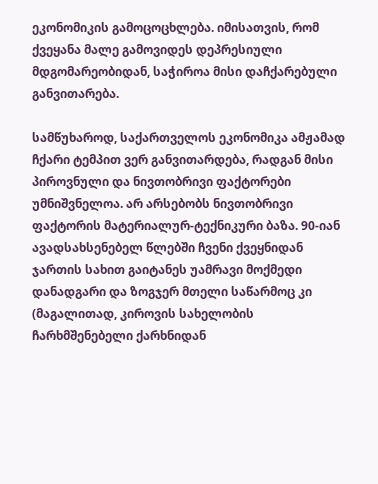ეკონომიკის გამოცოცხლება. იმისათვის, რომ ქვეყანა მალე გამოვიდეს დეპრესიული მდგომარეობიდან, საჭიროა მისი დაჩქარებული განვითარება.

სამწუხაროდ, საქართველოს ეკონომიკა ამჟამად ჩქარი ტემპით ვერ განვითარდება, რადგან მისი პიროვნული და ნივთობრივი ფაქტორები უმნიშვნელოა. არ არსებობს ნივთობრივი ფაქტორის მატერიალურ-ტექნიკური ბაზა. 90-იან ავადსახსენებელ წლებში ჩვენი ქვეყნიდან ჯართის სახით გაიტანეს უამრავი მოქმედი დანადგარი და ზოგჯერ მთელი საწარმოც კი (მაგალითად, კიროვის სახელობის ჩარხმშენებელი ქარხნიდან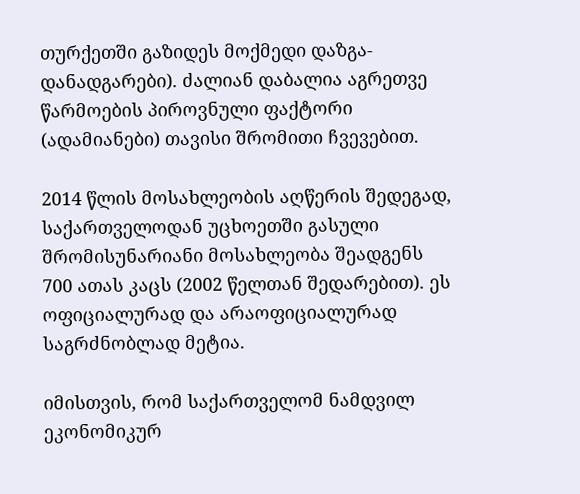თურქეთში გაზიდეს მოქმედი დაზგა-დანადგარები). ძალიან დაბალია აგრეთვე წარმოების პიროვნული ფაქტორი (ადამიანები) თავისი შრომითი ჩვევებით.

2014 წლის მოსახლეობის აღწერის შედეგად, საქართველოდან უცხოეთში გასული შრომისუნარიანი მოსახლეობა შეადგენს 700 ათას კაცს (2002 წელთან შედარებით). ეს ოფიციალურად და არაოფიციალურად საგრძნობლად მეტია.

იმისთვის, რომ საქართველომ ნამდვილ ეკონომიკურ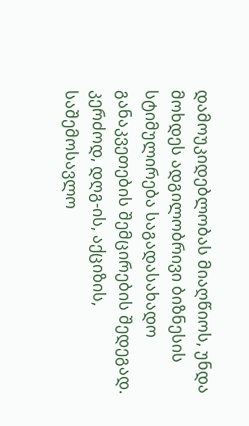დამოუკიდებლობას მიაღწიოს, უნდა მოხდეს ადგილობრივი ბიზნესის სტიმულირება საგადასახადო განაკვეთების შემცირების შედეგად. კერძოდ, დღგ-ის, აქციზის, საშემოსავლო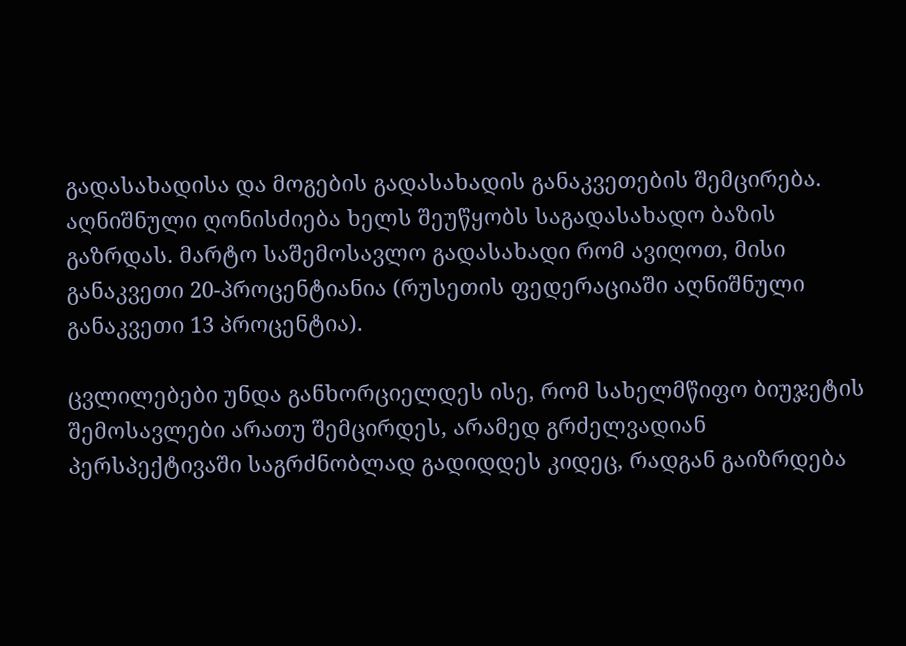გადასახადისა და მოგების გადასახადის განაკვეთების შემცირება. აღნიშნული ღონისძიება ხელს შეუწყობს საგადასახადო ბაზის გაზრდას. მარტო საშემოსავლო გადასახადი რომ ავიღოთ, მისი განაკვეთი 20-პროცენტიანია (რუსეთის ფედერაციაში აღნიშნული განაკვეთი 13 პროცენტია).

ცვლილებები უნდა განხორციელდეს ისე, რომ სახელმწიფო ბიუჯეტის შემოსავლები არათუ შემცირდეს, არამედ გრძელვადიან პერსპექტივაში საგრძნობლად გადიდდეს კიდეც, რადგან გაიზრდება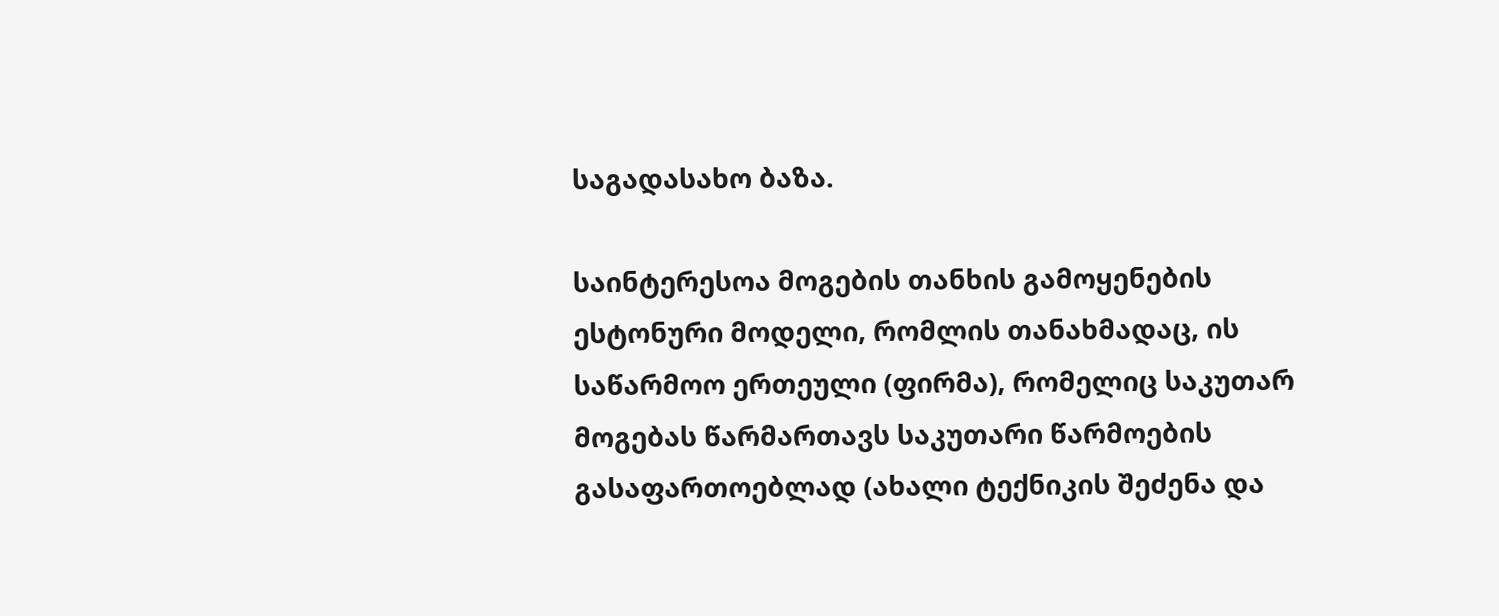საგადასახო ბაზა.

საინტერესოა მოგების თანხის გამოყენების ესტონური მოდელი, რომლის თანახმადაც, ის საწარმოო ერთეული (ფირმა), რომელიც საკუთარ მოგებას წარმართავს საკუთარი წარმოების გასაფართოებლად (ახალი ტექნიკის შეძენა და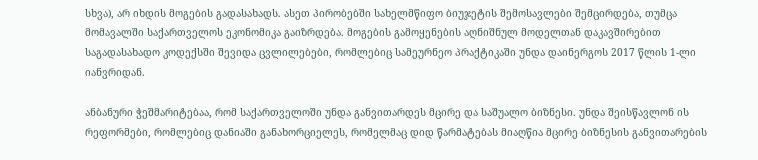სხვა), არ იხდის მოგების გადასახადს. ასეთ პირობებში სახელმწიფო ბიუჯეტის შემოსავლები შემცირდება, თუმცა მომავალში საქართველოს ეკონომიკა გაიზრდება. მოგების გამოყენების აღნიშნულ მოდელთან დაკავშირებით საგადასახადო კოდექსში შევიდა ცვლილებები, რომლებიც სამეურნეო პრაქტიკაში უნდა დაინერგოს 2017 წლის 1-ლი იანვრიდან.

ანბანური ჭეშმარიტებაა, რომ საქართველოში უნდა განვითარდეს მცირე და საშუალო ბიზნესი. უნდა შეისწავლონ ის რეფორმები, რომლებიც დანიაში განახორციელეს, რომელმაც დიდ წარმატებას მიაღწია მცირე ბიზნესის განვითარების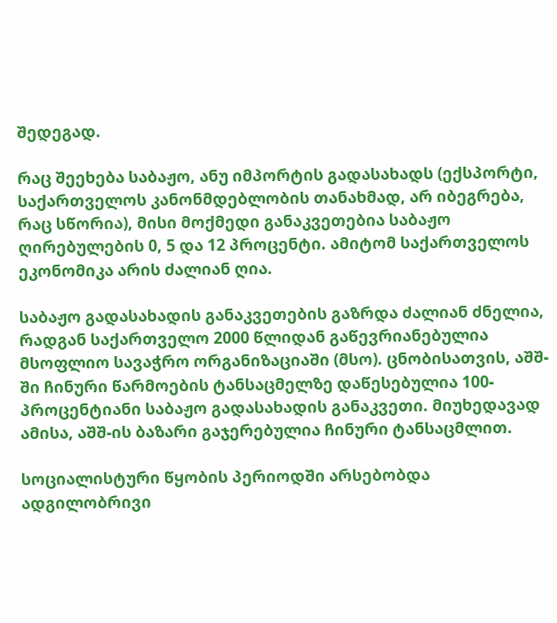შედეგად.

რაც შეეხება საბაჟო, ანუ იმპორტის გადასახადს (ექსპორტი, საქართველოს კანონმდებლობის თანახმად, არ იბეგრება, რაც სწორია), მისი მოქმედი განაკვეთებია საბაჟო ღირებულების 0, 5 და 12 პროცენტი. ამიტომ საქართველოს ეკონომიკა არის ძალიან ღია.

საბაჟო გადასახადის განაკვეთების გაზრდა ძალიან ძნელია, რადგან საქართველო 2000 წლიდან გაწევრიანებულია მსოფლიო სავაჭრო ორგანიზაციაში (მსო). ცნობისათვის, აშშ-ში ჩინური წარმოების ტანსაცმელზე დაწესებულია 100-პროცენტიანი საბაჟო გადასახადის განაკვეთი. მიუხედავად ამისა, აშშ-ის ბაზარი გაჯერებულია ჩინური ტანსაცმლით.

სოციალისტური წყობის პერიოდში არსებობდა ადგილობრივი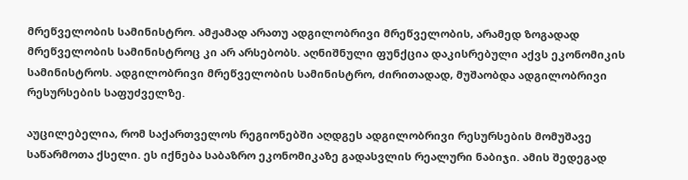მრეწველობის სამინისტრო. ამჟამად არათუ ადგილობრივი მრეწველობის, არამედ ზოგადად მრეწველობის სამინისტროც კი არ არსებობს. აღნიშნული ფუნქცია დაკისრებული აქვს ეკონომიკის სამინისტროს. ადგილობრივი მრეწველობის სამინისტრო, ძირითადად, მუშაობდა ადგილობრივი რესურსების საფუძველზე.

აუცილებელია, რომ საქართველოს რეგიონებში აღდგეს ადგილობრივი რესურსების მომუშავე საწარმოთა ქსელი. ეს იქნება საბაზრო ეკონომიკაზე გადასვლის რეალური ნაბიჯი. ამის შედეგად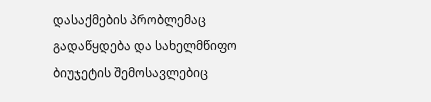დასაქმების პრობლემაც გადაწყდება და სახელმწიფო ბიუჯეტის შემოსავლებიც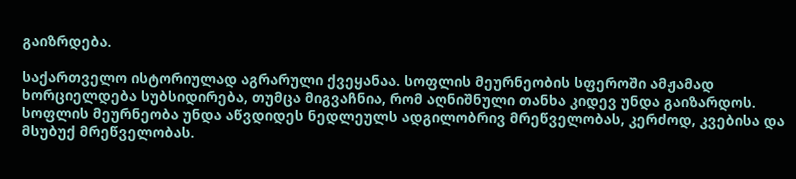გაიზრდება.

საქართველო ისტორიულად აგრარული ქვეყანაა. სოფლის მეურნეობის სფეროში ამჟამად ხორციელდება სუბსიდირება, თუმცა მიგვაჩნია, რომ აღნიშნული თანხა კიდევ უნდა გაიზარდოს. სოფლის მეურნეობა უნდა აწვდიდეს ნედლეულს ადგილობრივ მრეწველობას, კერძოდ, კვებისა და მსუბუქ მრეწველობას.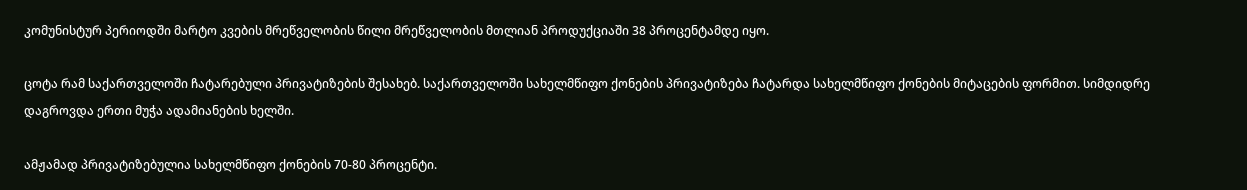კომუნისტურ პერიოდში მარტო კვების მრეწველობის წილი მრეწველობის მთლიან პროდუქციაში 38 პროცენტამდე იყო.

ცოტა რამ საქართველოში ჩატარებული პრივატიზების შესახებ. საქართველოში სახელმწიფო ქონების პრივატიზება ჩატარდა სახელმწიფო ქონების მიტაცების ფორმით. სიმდიდრე დაგროვდა ერთი მუჭა ადამიანების ხელში.

ამჟამად პრივატიზებულია სახელმწიფო ქონების 70-80 პროცენტი.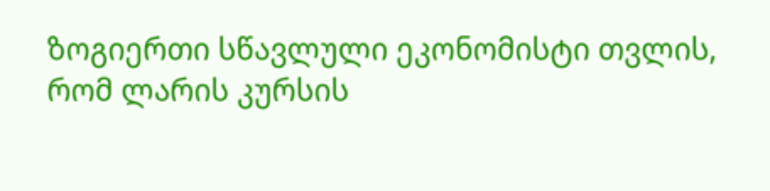ზოგიერთი სწავლული ეკონომისტი თვლის, რომ ლარის კურსის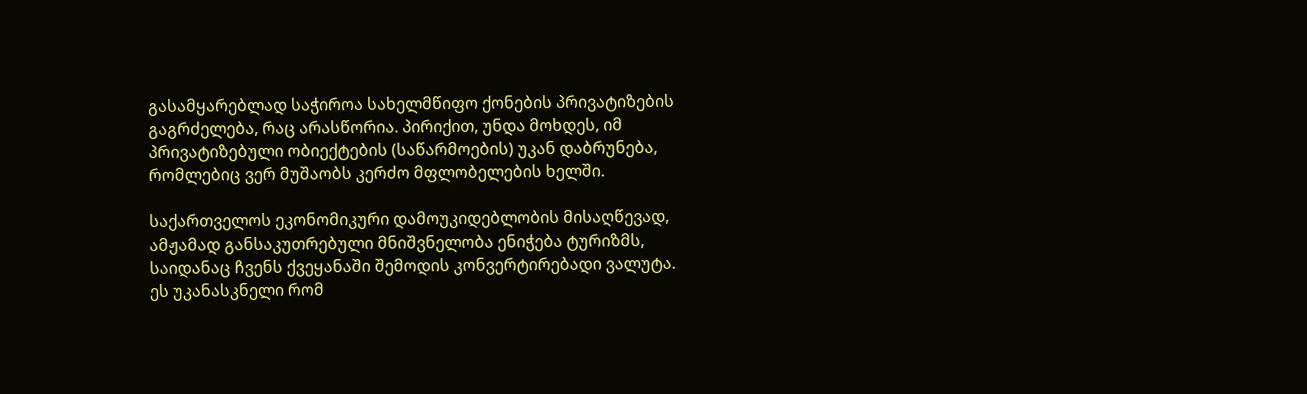გასამყარებლად საჭიროა სახელმწიფო ქონების პრივატიზების გაგრძელება, რაც არასწორია. პირიქით, უნდა მოხდეს, იმ პრივატიზებული ობიექტების (საწარმოების) უკან დაბრუნება, რომლებიც ვერ მუშაობს კერძო მფლობელების ხელში.

საქართველოს ეკონომიკური დამოუკიდებლობის მისაღწევად, ამჟამად განსაკუთრებული მნიშვნელობა ენიჭება ტურიზმს, საიდანაც ჩვენს ქვეყანაში შემოდის კონვერტირებადი ვალუტა. ეს უკანასკნელი რომ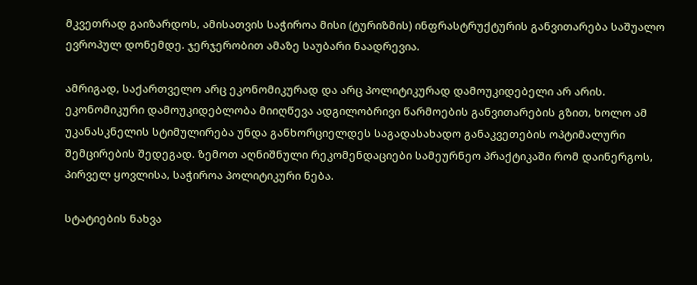მკვეთრად გაიზარდოს, ამისათვის საჭიროა მისი (ტურიზმის) ინფრასტრუქტურის განვითარება საშუალო ევროპულ დონემდე. ჯერჯერობით ამაზე საუბარი ნაადრევია.

ამრიგად, საქართველო არც ეკონომიკურად და არც პოლიტიკურად დამოუკიდებელი არ არის. ეკონომიკური დამოუკიდებლობა მიიღწევა ადგილობრივი წარმოების განვითარების გზით, ხოლო ამ უკანასკნელის სტიმულირება უნდა განხორციელდეს საგადასახადო განაკვეთების ოპტიმალური შემცირების შედეგად. ზემოთ აღნიშნული რეკომენდაციები სამეურნეო პრაქტიკაში რომ დაინერგოს, პირველ ყოვლისა, საჭიროა პოლიტიკური ნება.

სტატიების ნახვა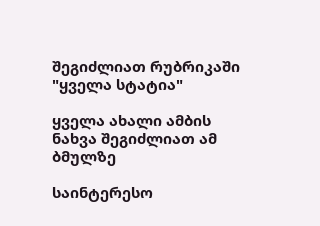შეგიძლიათ რუბრიკაში "ყველა სტატია"

ყველა ახალი ამბის ნახვა შეგიძლიათ ამ ბმულზე

საინტერესო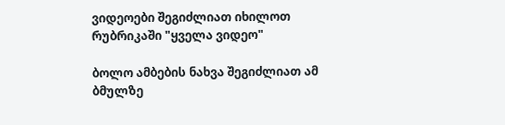ვიდეოები შეგიძლიათ იხილოთ რუბრიკაში "ყველა ვიდეო"

ბოლო ამბების ნახვა შეგიძლიათ ამ ბმულზე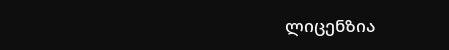ლიცენზია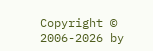Copyright © 2006-2026 by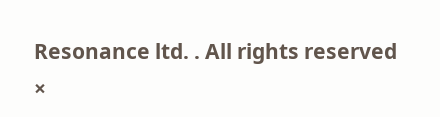Resonance ltd. . All rights reserved
×